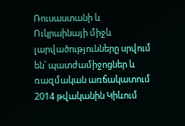Ռուսաստանի և Ուկրաինայի միջև լարվածությունները սրվում են՝ պատժամիջոցներ և ռազմական առճակատում
2014 թվականին Կիևում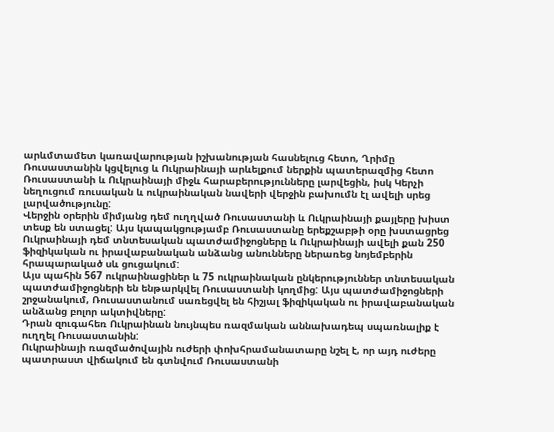արևմտամետ կառավարության իշխանության հասնելուց հետո, Ղրիմը Ռուսաստանին կցվելուց և Ուկրաինայի արևելքում ներքին պատերազմից հետո Ռուսաստանի և Ուկրաինայի միջև հարաբերությունները լարվեցին, իսկ Կերչի նեղուցում ռուսական և ուկրաինական նավերի վերջին բախումն էլ ավելի սրեց լարվածությունը:
Վերջին օրերին միմյանց դեմ ուղղված Ռուսաստանի և Ուկրաինայի քայլերը խիստ տեսք են ստացել: Այս կապակցությամբ Ռուսաստանը երեքշաբթի օրը խստացրեց Ուկրաինայի դեմ տնտեսական պատժամիջոցները և Ուկրաինայի ավելի քան 250 ֆիզիկական ու իրավաբանական անձանց անունները ներառեց նոյեմբերին հրապարակած սև ցուցակում:
Այս պահին 567 ուկրաինացիներ և 75 ուկրաինական ընկերություններ տնտեսական պատժամիջոցների են ենթարկվել Ռուսաստանի կողմից: Այս պատժամիջոցների շրջանակում, Ռուսաստանում սառեցվել են հիշյալ ֆիզիկական ու իրավաբանական անձանց բոլոր ակտիվները:
Դրան զուգահեռ Ուկրաինան նույնպես ռազմական աննախադեպ սպառնալիք է ուղղել Ռուսաստանին:
Ուկրաինայի ռազմածովային ուժերի փոխհրամանատարը նշել է, որ այդ ուժերը պատրաստ վիճակում են գտնվում Ռուսաստանի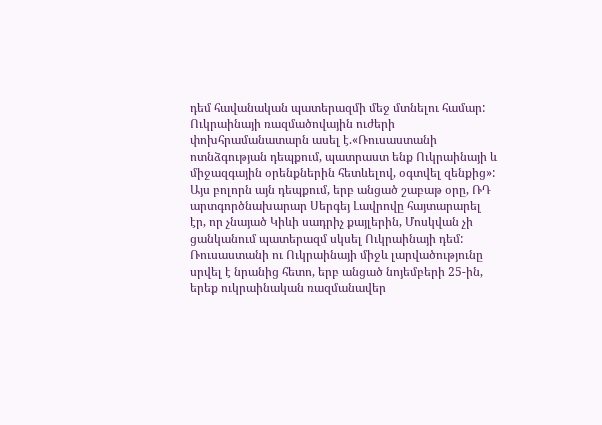դեմ հավանական պատերազմի մեջ մտնելու համար:
Ուկրաինայի ռազմածովային ուժերի փոխհրամանատարն ասել է.«Ռուսաստանի ոտնձգության դեպքում, պատրաստ ենք Ուկրաինայի և միջազգային օրենքներին հետևելով, օգտվել զենքից»:
Այս բոլորն այն դեպքում, երբ անցած շաբաթ օրը, ՌԴ արտգործնախարար Սերգեյ Լավրովը հայտարարել էր, որ չնայած Կիևի սադրիչ քայլերին, Մոսկվան չի ցանկանում պատերազմ սկսել Ուկրաինայի դեմ:
Ռուսաստանի ու Ուկրաինայի միջև լարվածությունը սրվել է նրանից հետո, երբ անցած նոյեմբերի 25-ին, երեք ուկրաինական ռազմանավեր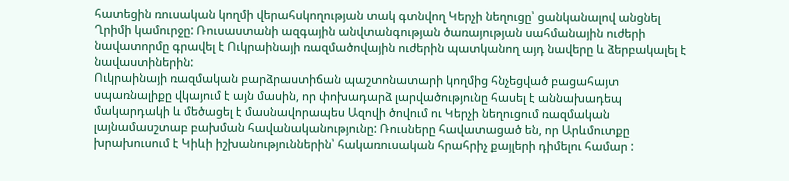հատեցին ռուսական կողմի վերահսկողության տակ գտնվող Կերչի նեղուցը՝ ցանկանալով անցնել Ղրիմի կամուրջը: Ռուսաստանի ազգային անվտանգության ծառայության սահմանային ուժերի նավատորմը գրավել է Ուկրաինայի ռազմածովային ուժերին պատկանող այդ նավերը և ձերբակալել է նավաստիներին:
Ուկրաինայի ռազմական բարձրաստիճան պաշտոնատարի կողմից հնչեցված բացահայտ սպառնալիքը վկայում է այն մասին, որ փոխադարձ լարվածությունը հասել է աննախադեպ մակարդակի և մեծացել է մասնավորապես Ազովի ծովում ու Կերչի նեղուցում ռազմական լայնամասշտաբ բախման հավանականությունը: Ռուսները հավատացած են, որ Արևմուտքը խրախուսում է Կիևի իշխանություններին՝ հակառուսական հրահրիչ քայլերի դիմելու համար :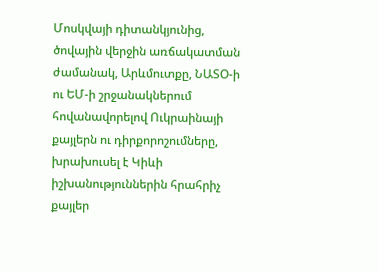Մոսկվայի դիտանկյունից, ծովային վերջին առճակատման ժամանակ, Արևմուտքը, ՆԱՏՕ-ի ու ԵՄ-ի շրջանակներում հովանավորելով Ուկրաինայի քայլերն ու դիրքորոշումները, խրախուսել է Կիևի իշխանություններին հրահրիչ քայլեր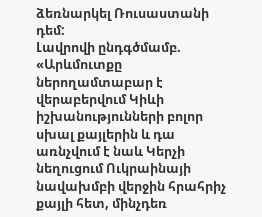ձեռնարկել Ռուսաստանի դեմ:
Լավրովի ընդգծմամբ. «Արևմուտքը ներողամտաբար է վերաբերվում Կիևի իշխանությունների բոլոր սխալ քայլերին և դա առնչվում է նաև Կերչի նեղուցում Ուկրաինայի նավախմբի վերջին հրահրիչ քայլի հետ, մինչդեռ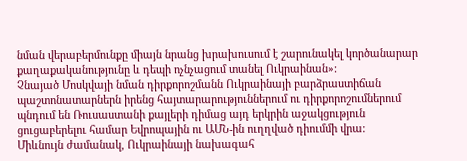նման վերաբերմունքը միայն նրանց խրախուսում է շարունակել կործանարար քաղաքականությունը և դեպի ոչնչացում տանել Ուկրաինան»:
Չնայած Մոսկվայի նման դիրքորոշմանն Ուկրաինայի բարձրաստիճան պաշտոնատարներն իրենց հայտարարություններում ու դիրքորոշումներում պնդում են Ռուսաստանի քայլերի դիմաց այդ երկրին աջակցություն ցուցաբերելու համար Եվրոպային ու ԱՄՆ-ին ուղղված դիումմի վրա:
Միևնույն ժամանակ, Ուկրաինայի նախագահ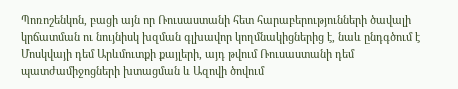Պոռոշենկոն, բացի այն որ Ռուսաստանի հետ հարաբերությունների ծավալի կրճատման ու նույնիսկ խզման գլխավոր կողմնակիցներից է, նաև ընդգծում է Մոսկվայի դեմ Արևմուտքի քայլերի, այդ թվում Ռուսաստանի դեմ պատժամիջոցների խտացման և Ազովի ծովում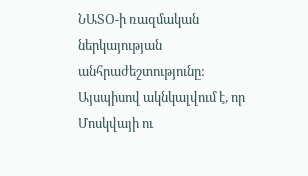ՆԱՏՕ-ի ռազմական ներկայության անհրաժեշտությունը:
Այսպիսով ակնկալվում է, որ Մոսկվայի ու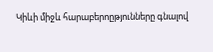Կիևի միջև հարաբերոըթյունները գնալով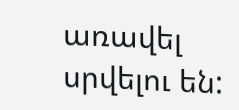առավել սրվելու են: